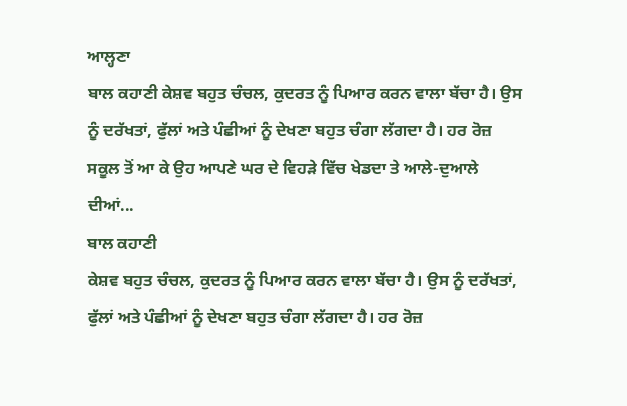ਆਲ੍ਹਣਾ
ਬਾਲ ਕਹਾਣੀ ਕੇਸ਼ਵ ਬਹੁਤ ਚੰਚਲ, ਕੁਦਰਤ ਨੂੰ ਪਿਆਰ ਕਰਨ ਵਾਲਾ ਬੱਚਾ ਹੈ। ਉਸ ਨੂੰ ਦਰੱਖਤਾਂ, ਫੁੱਲਾਂ ਅਤੇ ਪੰਛੀਆਂ ਨੂੰ ਦੇਖਣਾ ਬਹੁਤ ਚੰਗਾ ਲੱਗਦਾ ਹੈ। ਹਰ ਰੋਜ਼ ਸਕੂਲ ਤੋਂ ਆ ਕੇ ਉਹ ਆਪਣੇ ਘਰ ਦੇ ਵਿਹੜੇ ਵਿੱਚ ਖੇਡਦਾ ਤੇ ਆਲੇ-ਦੁਆਲੇ ਦੀਆਂ...
ਬਾਲ ਕਹਾਣੀ
ਕੇਸ਼ਵ ਬਹੁਤ ਚੰਚਲ, ਕੁਦਰਤ ਨੂੰ ਪਿਆਰ ਕਰਨ ਵਾਲਾ ਬੱਚਾ ਹੈ। ਉਸ ਨੂੰ ਦਰੱਖਤਾਂ, ਫੁੱਲਾਂ ਅਤੇ ਪੰਛੀਆਂ ਨੂੰ ਦੇਖਣਾ ਬਹੁਤ ਚੰਗਾ ਲੱਗਦਾ ਹੈ। ਹਰ ਰੋਜ਼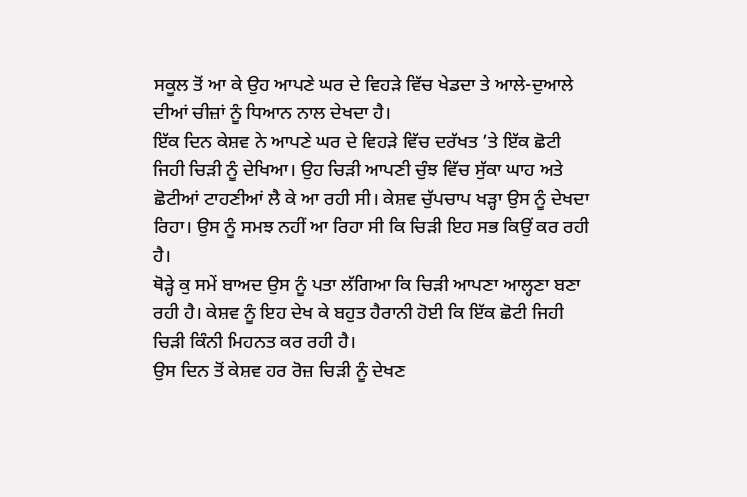ਸਕੂਲ ਤੋਂ ਆ ਕੇ ਉਹ ਆਪਣੇ ਘਰ ਦੇ ਵਿਹੜੇ ਵਿੱਚ ਖੇਡਦਾ ਤੇ ਆਲੇ-ਦੁਆਲੇ ਦੀਆਂ ਚੀਜ਼ਾਂ ਨੂੰ ਧਿਆਨ ਨਾਲ ਦੇਖਦਾ ਹੈ।
ਇੱਕ ਦਿਨ ਕੇਸ਼ਵ ਨੇ ਆਪਣੇ ਘਰ ਦੇ ਵਿਹੜੇ ਵਿੱਚ ਦਰੱਖਤ ’ਤੇ ਇੱਕ ਛੋਟੀ ਜਿਹੀ ਚਿੜੀ ਨੂੰ ਦੇਖਿਆ। ਉਹ ਚਿੜੀ ਆਪਣੀ ਚੁੰਝ ਵਿੱਚ ਸੁੱਕਾ ਘਾਹ ਅਤੇ ਛੋਟੀਆਂ ਟਾਹਣੀਆਂ ਲੈ ਕੇ ਆ ਰਹੀ ਸੀ। ਕੇਸ਼ਵ ਚੁੱਪਚਾਪ ਖੜ੍ਹਾ ਉਸ ਨੂੰ ਦੇਖਦਾ ਰਿਹਾ। ਉਸ ਨੂੰ ਸਮਝ ਨਹੀਂ ਆ ਰਿਹਾ ਸੀ ਕਿ ਚਿੜੀ ਇਹ ਸਭ ਕਿਉਂ ਕਰ ਰਹੀ ਹੈ।
ਥੋੜ੍ਹੇ ਕੁ ਸਮੇਂ ਬਾਅਦ ਉਸ ਨੂੰ ਪਤਾ ਲੱਗਿਆ ਕਿ ਚਿੜੀ ਆਪਣਾ ਆਲ੍ਹਣਾ ਬਣਾ ਰਹੀ ਹੈ। ਕੇਸ਼ਵ ਨੂੰ ਇਹ ਦੇਖ ਕੇ ਬਹੁਤ ਹੈਰਾਨੀ ਹੋਈ ਕਿ ਇੱਕ ਛੋਟੀ ਜਿਹੀ ਚਿੜੀ ਕਿੰਨੀ ਮਿਹਨਤ ਕਰ ਰਹੀ ਹੈ।
ਉਸ ਦਿਨ ਤੋਂ ਕੇਸ਼ਵ ਹਰ ਰੋਜ਼ ਚਿੜੀ ਨੂੰ ਦੇਖਣ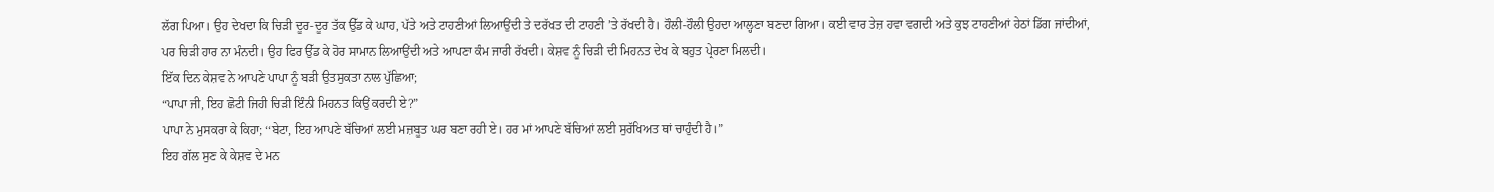ਲੱਗ ਪਿਆ। ਉਹ ਦੇਖਦਾ ਕਿ ਚਿੜੀ ਦੂਰ-ਦੂਰ ਤੱਕ ਉੱਡ ਕੇ ਘਾਹ, ਪੱਤੇ ਅਤੇ ਟਾਹਣੀਆਂ ਲਿਆਉਂਦੀ ਤੇ ਦਰੱਖਤ ਦੀ ਟਾਹਣੀ ’ਤੇ ਰੱਖਦੀ ਹੈ। ਹੌਲੀ-ਹੌਲੀ ਉਹਦਾ ਆਲ੍ਹਣਾ ਬਣਦਾ ਗਿਆ। ਕਈ ਵਾਰ ਤੇਜ਼ ਹਵਾ ਵਗਦੀ ਅਤੇ ਕੁਝ ਟਾਹਣੀਆਂ ਹੇਠਾਂ ਡਿੱਗ ਜਾਂਦੀਆਂ, ਪਰ ਚਿੜੀ ਹਾਰ ਨਾ ਮੰਨਦੀ। ਉਹ ਫਿਰ ਉੱਡ ਕੇ ਹੋਰ ਸਾਮਾਨ ਲਿਆਉਂਦੀ ਅਤੇ ਆਪਣਾ ਕੰਮ ਜਾਰੀ ਰੱਖਦੀ। ਕੇਸ਼ਵ ਨੂੰ ਚਿੜੀ ਦੀ ਮਿਹਨਤ ਦੇਖ ਕੇ ਬਹੁਤ ਪ੍ਰੇਰਣਾ ਮਿਲਦੀ।
ਇੱਕ ਦਿਨ ਕੇਸ਼ਵ ਨੇ ਆਪਣੇ ਪਾਪਾ ਨੂੰ ਬੜੀ ਉਤਸੁਕਤਾ ਨਾਲ ਪੁੱਛਿਆ;
“ਪਾਪਾ ਜੀ, ਇਹ ਛੋਟੀ ਜਿਹੀ ਚਿੜੀ ਇੰਨੀ ਮਿਹਨਤ ਕਿਉਂ ਕਰਦੀ ਏ?”
ਪਾਪਾ ਨੇ ਮੁਸਕਰਾ ਕੇ ਕਿਹਾ; ‘‘ਬੇਟਾ, ਇਹ ਆਪਣੇ ਬੱਚਿਆਂ ਲਈ ਮਜ਼ਬੂਤ ਘਰ ਬਣਾ ਰਹੀ ਏ। ਹਰ ਮਾਂ ਆਪਣੇ ਬੱਚਿਆਂ ਲਈ ਸੁਰੱਖਿਅਤ ਥਾਂ ਚਾਹੁੰਦੀ ਹੈ।”
ਇਹ ਗੱਲ ਸੁਣ ਕੇ ਕੇਸ਼ਵ ਦੇ ਮਨ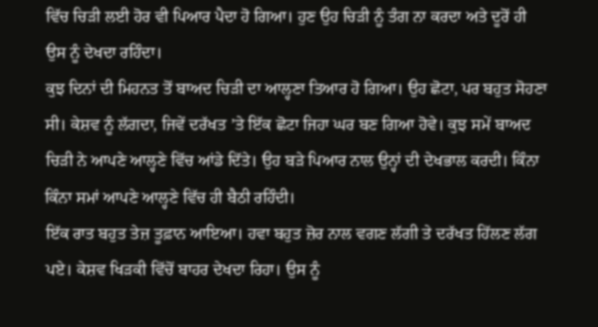ਵਿੱਚ ਚਿੜੀ ਲਈ ਹੋਰ ਵੀ ਪਿਆਰ ਪੈਦਾ ਹੋ ਗਿਆ। ਹੁਣ ਉਹ ਚਿੜੀ ਨੂੰ ਤੰਗ ਨਾ ਕਰਦਾ ਅਤੇ ਦੂਰੋਂ ਹੀ ਉਸ ਨੂੰ ਦੇਖਦਾ ਰਹਿੰਦਾ।
ਕੁਝ ਦਿਨਾਂ ਦੀ ਮਿਹਨਤ ਤੋਂ ਬਾਅਦ ਚਿੜੀ ਦਾ ਆਲ੍ਹਣਾ ਤਿਆਰ ਹੋ ਗਿਆ। ਉਹ ਛੋਟਾ, ਪਰ ਬਹੁਤ ਸੋਹਣਾ ਸੀ। ਕੇਸ਼ਵ ਨੂੰ ਲੱਗਦਾ, ਜਿਵੇਂ ਦਰੱਖਤ ’ਤੇ ਇੱਕ ਛੋਟਾ ਜਿਹਾ ਘਰ ਬਣ ਗਿਆ ਹੋਵੇ। ਕੁਝ ਸਮੇਂ ਬਾਅਦ ਚਿੜੀ ਨੇ ਆਪਣੇ ਆਲ੍ਹਣੇ ਵਿੱਚ ਆਂਡੇ ਦਿੱਤੇ। ਉਹ ਬੜੇ ਪਿਆਰ ਨਾਲ ਉਨ੍ਹਾਂ ਦੀ ਦੇਖਭਾਲ ਕਰਦੀ। ਕਿੰਨਾ ਕਿੰਨਾ ਸਮਾਂ ਆਪਣੇ ਆਲ੍ਹਣੇ ਵਿੱਚ ਹੀ ਬੈਠੀ ਰਹਿੰਦੀ।
ਇੱਕ ਰਾਤ ਬਹੁਤ ਤੇਜ਼ ਤੂਫ਼ਾਨ ਆਇਆ। ਹਵਾ ਬਹੁਤ ਜ਼ੋਰ ਨਾਲ ਵਗਣ ਲੱਗੀ ਤੇ ਦਰੱਖਤ ਹਿੱਲਣ ਲੱਗ ਪਏ। ਕੇਸ਼ਵ ਖਿੜਕੀ ਵਿੱਚੋਂ ਬਾਹਰ ਦੇਖਦਾ ਰਿਹਾ। ਉਸ ਨੂੰ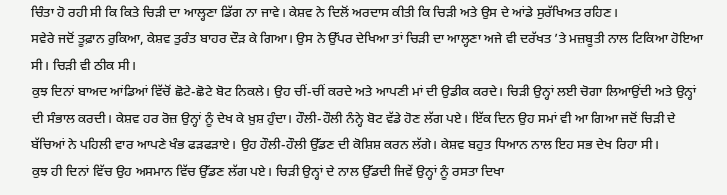ਚਿੰਤਾ ਹੋ ਰਹੀ ਸੀ ਕਿ ਕਿਤੇ ਚਿੜੀ ਦਾ ਆਲ੍ਹਣਾ ਡਿੱਗ ਨਾ ਜਾਵੇ। ਕੇਸ਼ਵ ਨੇ ਦਿਲੋਂ ਅਰਦਾਸ ਕੀਤੀ ਕਿ ਚਿੜੀ ਅਤੇ ਉਸ ਦੇ ਆਂਡੇ ਸੁਰੱਖਿਅਤ ਰਹਿਣ।
ਸਵੇਰੇ ਜਦੋਂ ਤੂਫ਼ਾਨ ਰੁਕਿਆ, ਕੇਸ਼ਵ ਤੁਰੰਤ ਬਾਹਰ ਦੌੜ ਕੇ ਗਿਆ। ਉਸ ਨੇ ਉੱਪਰ ਦੇਖਿਆ ਤਾਂ ਚਿੜੀ ਦਾ ਆਲ੍ਹਣਾ ਅਜੇ ਵੀ ਦਰੱਖਤ ’ਤੇ ਮਜ਼ਬੂਤੀ ਨਾਲ ਟਿਕਿਆ ਹੋਇਆ ਸੀ। ਚਿੜੀ ਵੀ ਠੀਕ ਸੀ।
ਕੁਝ ਦਿਨਾਂ ਬਾਅਦ ਆਂਡਿਆਂ ਵਿੱਚੋਂ ਛੋਟੇ-ਛੋਟੇ ਬੋਟ ਨਿਕਲੇ। ਉਹ ਚੀਂ-ਚੀਂ ਕਰਦੇ ਅਤੇ ਆਪਣੀ ਮਾਂ ਦੀ ਉਡੀਕ ਕਰਦੇ। ਚਿੜੀ ਉਨ੍ਹਾਂ ਲਈ ਚੋਗਾ ਲਿਆਉਂਦੀ ਅਤੇ ਉਨ੍ਹਾਂ ਦੀ ਸੰਭਾਲ ਕਰਦੀ। ਕੇਸ਼ਵ ਹਰ ਰੋਜ਼ ਉਨ੍ਹਾਂ ਨੂੰ ਦੇਖ ਕੇ ਖ਼ੁਸ਼ ਹੁੰਦਾ। ਹੌਲੀ-ਹੌਲੀ ਨੰਨ੍ਹੇ ਬੋਟ ਵੱਡੇ ਹੋਣ ਲੱਗ ਪਏ। ਇੱਕ ਦਿਨ ਉਹ ਸਮਾਂ ਵੀ ਆ ਗਿਆ ਜਦੋਂ ਚਿੜੀ ਦੇ ਬੱਚਿਆਂ ਨੇ ਪਹਿਲੀ ਵਾਰ ਆਪਣੇ ਖੰਭ ਫੜਫੜਾਏ। ਉਹ ਹੌਲੀ-ਹੌਲੀ ਉੱਡਣ ਦੀ ਕੋਸ਼ਿਸ਼ ਕਰਨ ਲੱਗੇ। ਕੇਸ਼ਵ ਬਹੁਤ ਧਿਆਨ ਨਾਲ ਇਹ ਸਭ ਦੇਖ ਰਿਹਾ ਸੀ।
ਕੁਝ ਹੀ ਦਿਨਾਂ ਵਿੱਚ ਉਹ ਅਸਮਾਨ ਵਿੱਚ ਉੱਡਣ ਲੱਗ ਪਏ। ਚਿੜੀ ਉਨ੍ਹਾਂ ਦੇ ਨਾਲ ਉੱਡਦੀ ਜਿਵੇਂ ਉਨ੍ਹਾਂ ਨੂੰ ਰਸਤਾ ਦਿਖਾ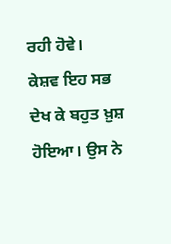ਰਹੀ ਹੋਵੇ।
ਕੇਸ਼ਵ ਇਹ ਸਭ ਦੇਖ ਕੇ ਬਹੁਤ ਖ਼ੁਸ਼ ਹੋਇਆ। ਉਸ ਨੇ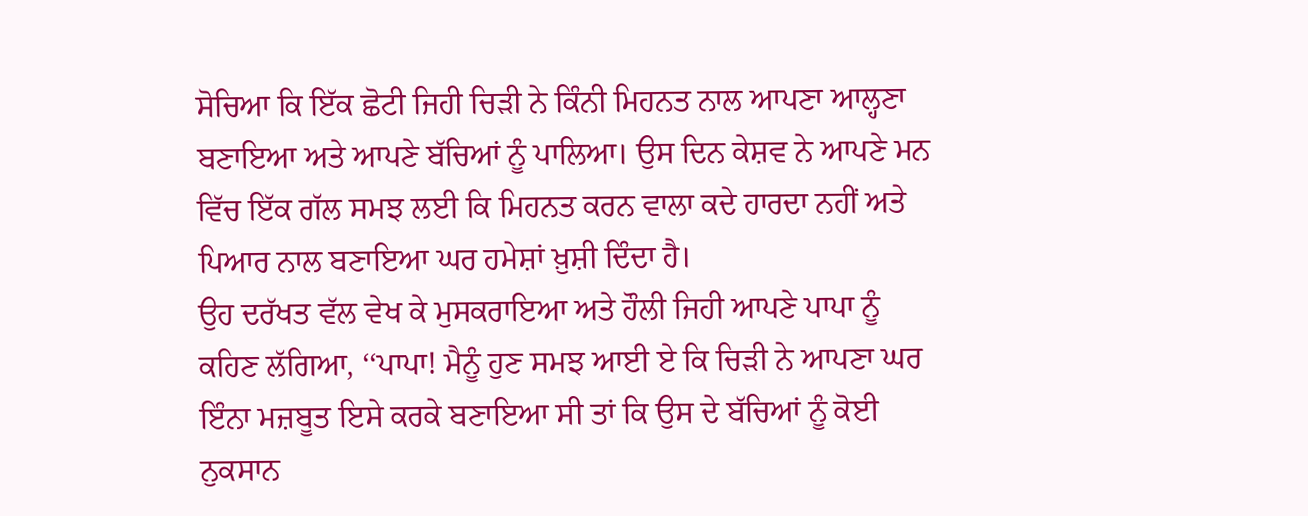ਸੋਚਿਆ ਕਿ ਇੱਕ ਛੋਟੀ ਜਿਹੀ ਚਿੜੀ ਨੇ ਕਿੰਨੀ ਮਿਹਨਤ ਨਾਲ ਆਪਣਾ ਆਲ੍ਹਣਾ ਬਣਾਇਆ ਅਤੇ ਆਪਣੇ ਬੱਚਿਆਂ ਨੂੰ ਪਾਲਿਆ। ਉਸ ਦਿਨ ਕੇਸ਼ਵ ਨੇ ਆਪਣੇ ਮਨ ਵਿੱਚ ਇੱਕ ਗੱਲ ਸਮਝ ਲਈ ਕਿ ਮਿਹਨਤ ਕਰਨ ਵਾਲਾ ਕਦੇ ਹਾਰਦਾ ਨਹੀਂ ਅਤੇ ਪਿਆਰ ਨਾਲ ਬਣਾਇਆ ਘਰ ਹਮੇਸ਼ਾਂ ਖ਼ੁਸ਼ੀ ਦਿੰਦਾ ਹੈ।
ਉਹ ਦਰੱਖਤ ਵੱਲ ਵੇਖ ਕੇ ਮੁਸਕਰਾਇਆ ਅਤੇ ਹੌਲੀ ਜਿਹੀ ਆਪਣੇ ਪਾਪਾ ਨੂੰ ਕਹਿਣ ਲੱਗਿਆ, ‘‘ਪਾਪਾ! ਮੈਨੂੰ ਹੁਣ ਸਮਝ ਆਈ ਏ ਕਿ ਚਿੜੀ ਨੇ ਆਪਣਾ ਘਰ ਇੰਨਾ ਮਜ਼ਬੂਤ ਇਸੇ ਕਰਕੇ ਬਣਾਇਆ ਸੀ ਤਾਂ ਕਿ ਉਸ ਦੇ ਬੱਚਿਆਂ ਨੂੰ ਕੋਈ ਨੁਕਸਾਨ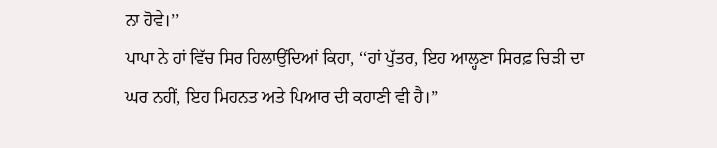ਨਾ ਹੋਵੇ।’’
ਪਾਪਾ ਨੇ ਹਾਂ ਵਿੱਚ ਸਿਰ ਹਿਲਾਉਂਦਿਆਂ ਕਿਹਾ, ‘‘ਹਾਂ ਪੁੱਤਰ, ਇਹ ਆਲ੍ਹਣਾ ਸਿਰਫ਼ ਚਿੜੀ ਦਾ ਘਰ ਨਹੀਂ, ਇਹ ਮਿਹਨਤ ਅਤੇ ਪਿਆਰ ਦੀ ਕਹਾਣੀ ਵੀ ਹੈ।”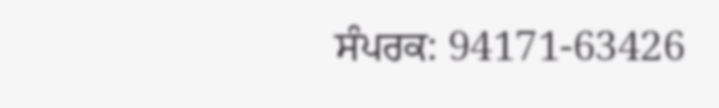ਸੰਪਰਕ: 94171-63426